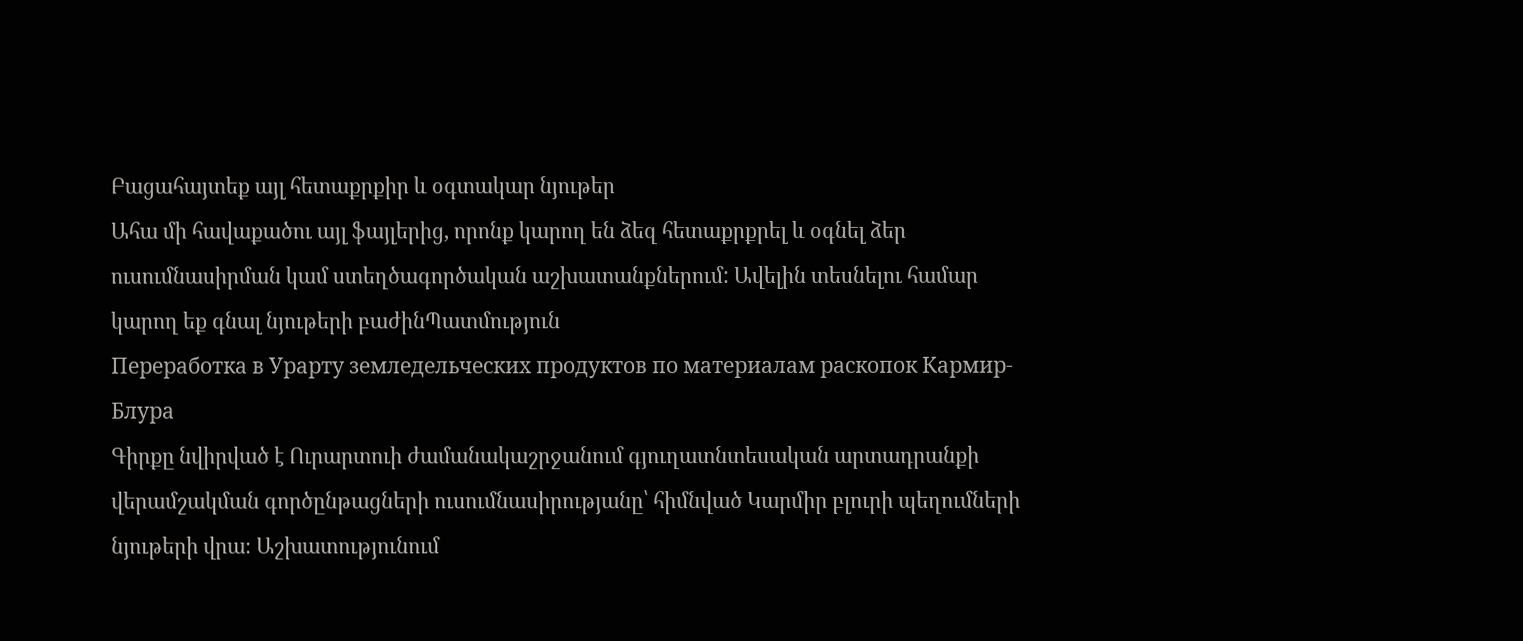Բացահայտեք այլ հետաքրքիր և օգտակար նյութեր
Ահա մի հավաքածու այլ ֆայլերից, որոնք կարող են ձեզ հետաքրքրել և օգնել ձեր ուսումնասիրման կամ ստեղծագործական աշխատանքներում: Ավելին տեսնելու համար կարող եք գնալ նյութերի բաժինՊատմություն
Переработка в Урарту земледельческих продуктов по материалам раскопок Кармир-Блура
Գիրքը նվիրված է Ուրարտուի ժամանակաշրջանում գյուղատնտեսական արտադրանքի վերամշակման գործընթացների ուսումնասիրությանը՝ հիմնված Կարմիր բլուրի պեղումների նյութերի վրա։ Աշխատությունում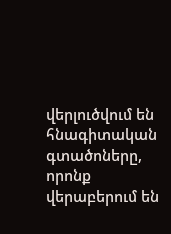վերլուծվում են հնագիտական գտածոները, որոնք վերաբերում են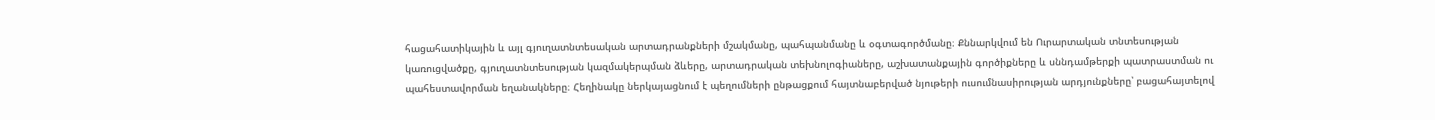հացահատիկային և այլ գյուղատնտեսական արտադրանքների մշակմանը, պահպանմանը և օգտագործմանը։ Քննարկվում են Ուրարտական տնտեսության կառուցվածքը, գյուղատնտեսության կազմակերպման ձևերը, արտադրական տեխնոլոգիաները, աշխատանքային գործիքները և սննդամթերքի պատրաստման ու պահեստավորման եղանակները։ Հեղինակը ներկայացնում է պեղումների ընթացքում հայտնաբերված նյութերի ուսումնասիրության արդյունքները՝ բացահայտելով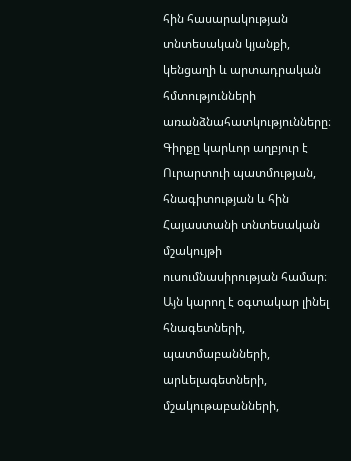հին հասարակության տնտեսական կյանքի, կենցաղի և արտադրական հմտությունների առանձնահատկությունները։ Գիրքը կարևոր աղբյուր է Ուրարտուի պատմության, հնագիտության և հին Հայաստանի տնտեսական մշակույթի ուսումնասիրության համար։ Այն կարող է օգտակար լինել հնագետների, պատմաբանների, արևելագետների, մշակութաբանների,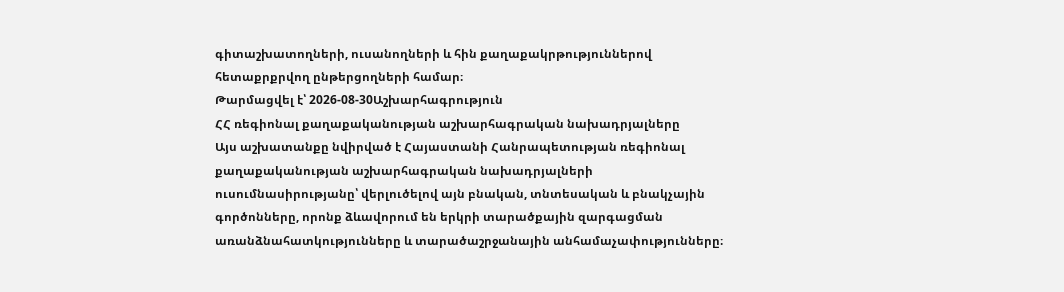գիտաշխատողների, ուսանողների և հին քաղաքակրթություններով հետաքրքրվող ընթերցողների համար։
Թարմացվել է՝ 2026-08-30Աշխարհագրություն
ՀՀ ռեգիոնալ քաղաքականության աշխարհագրական նախադրյալները
Այս աշխատանքը նվիրված է Հայաստանի Հանրապետության ռեգիոնալ քաղաքականության աշխարհագրական նախադրյալների ուսումնասիրությանը՝ վերլուծելով այն բնական, տնտեսական և բնակչային գործոնները, որոնք ձևավորում են երկրի տարածքային զարգացման առանձնահատկությունները և տարածաշրջանային անհամաչափությունները։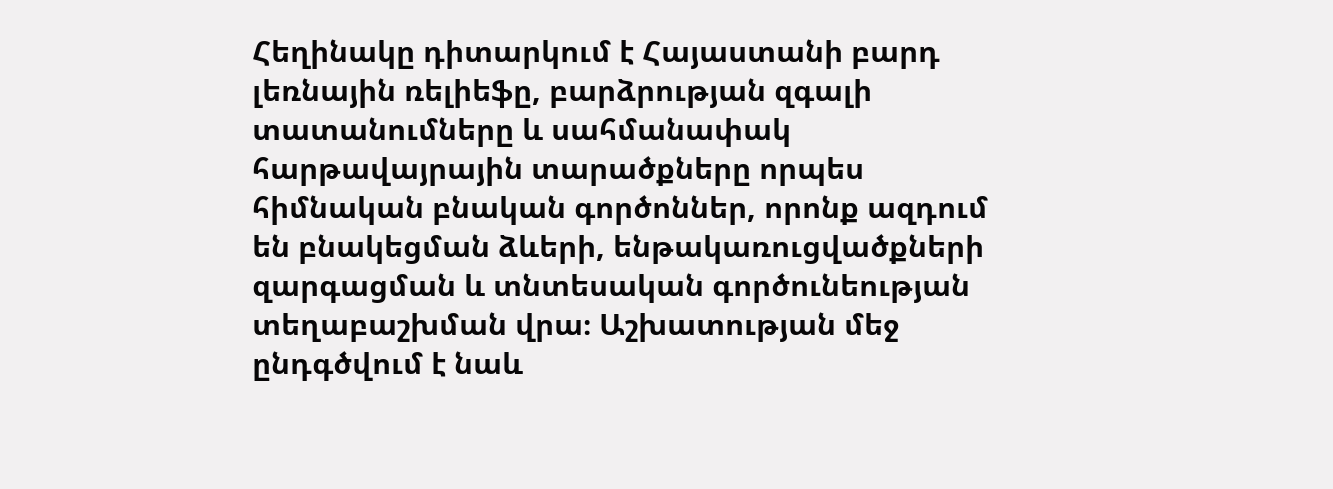Հեղինակը դիտարկում է Հայաստանի բարդ լեռնային ռելիեֆը, բարձրության զգալի տատանումները և սահմանափակ հարթավայրային տարածքները որպես հիմնական բնական գործոններ, որոնք ազդում են բնակեցման ձևերի, ենթակառուցվածքների զարգացման և տնտեսական գործունեության տեղաբաշխման վրա։ Աշխատության մեջ ընդգծվում է նաև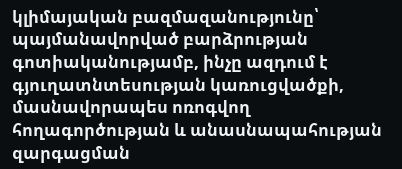կլիմայական բազմազանությունը՝ պայմանավորված բարձրության գոտիականությամբ, ինչը ազդում է գյուղատնտեսության կառուցվածքի, մասնավորապես ոռոգվող հողագործության և անասնապահության զարգացման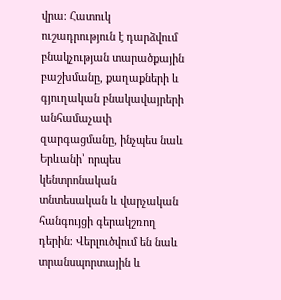վրա։ Հատուկ ուշադրություն է դարձվում բնակչության տարածքային բաշխմանը, քաղաքների և գյուղական բնակավայրերի անհամաչափ զարգացմանը, ինչպես նաև Երևանի՝ որպես կենտրոնական տնտեսական և վարչական հանգույցի գերակշռող դերին։ Վերլուծվում են նաև տրանսպորտային և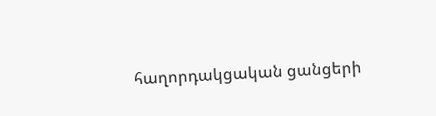հաղորդակցական ցանցերի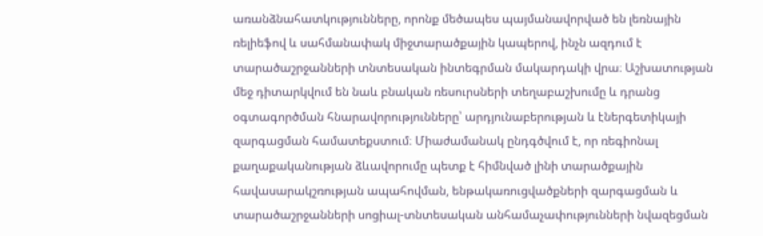առանձնահատկությունները, որոնք մեծապես պայմանավորված են լեռնային ռելիեֆով և սահմանափակ միջտարածքային կապերով, ինչն ազդում է տարածաշրջանների տնտեսական ինտեգրման մակարդակի վրա։ Աշխատության մեջ դիտարկվում են նաև բնական ռեսուրսների տեղաբաշխումը և դրանց օգտագործման հնարավորությունները՝ արդյունաբերության և էներգետիկայի զարգացման համատեքստում։ Միաժամանակ ընդգծվում է, որ ռեգիոնալ քաղաքականության ձևավորումը պետք է հիմնված լինի տարածքային հավասարակշռության ապահովման, ենթակառուցվածքների զարգացման և տարածաշրջանների սոցիալ-տնտեսական անհամաչափությունների նվազեցման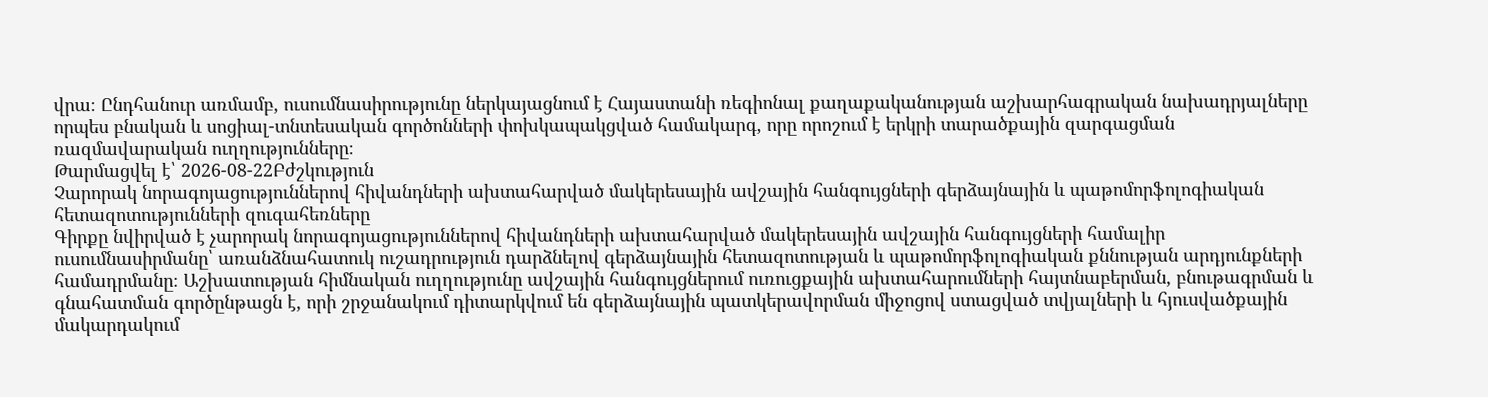վրա։ Ընդհանուր առմամբ, ուսումնասիրությունը ներկայացնում է Հայաստանի ռեգիոնալ քաղաքականության աշխարհագրական նախադրյալները որպես բնական և սոցիալ-տնտեսական գործոնների փոխկապակցված համակարգ, որը որոշում է երկրի տարածքային զարգացման ռազմավարական ուղղությունները։
Թարմացվել է՝ 2026-08-22Բժշկություն
Չարորակ նորագոյացություններով հիվանդների ախտահարված մակերեսային ավշային հանգույցների գերձայնային և պաթոմորֆոլոգիական հետազոտությունների զուգահեռները
Գիրքը նվիրված է չարորակ նորագոյացություններով հիվանդների ախտահարված մակերեսային ավշային հանգույցների համալիր ուսումնասիրմանը՝ առանձնահատուկ ուշադրություն դարձնելով գերձայնային հետազոտության և պաթոմորֆոլոգիական քննության արդյունքների համադրմանը։ Աշխատության հիմնական ուղղությունը ավշային հանգույցներում ուռուցքային ախտահարումների հայտնաբերման, բնութագրման և գնահատման գործընթացն է, որի շրջանակում դիտարկվում են գերձայնային պատկերավորման միջոցով ստացված տվյալների և հյուսվածքային մակարդակում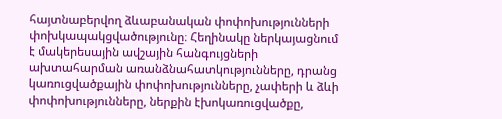հայտնաբերվող ձևաբանական փոփոխությունների փոխկապակցվածությունը։ Հեղինակը ներկայացնում է մակերեսային ավշային հանգույցների ախտահարման առանձնահատկությունները, դրանց կառուցվածքային փոփոխությունները, չափերի և ձևի փոփոխությունները, ներքին էխոկառուցվածքը,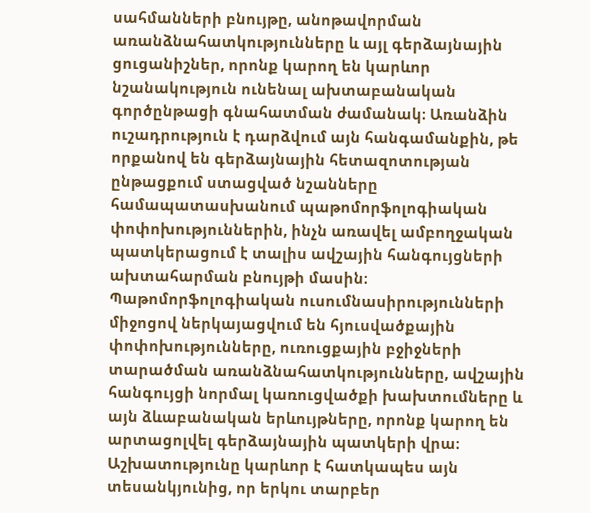սահմանների բնույթը, անոթավորման առանձնահատկությունները և այլ գերձայնային ցուցանիշներ, որոնք կարող են կարևոր նշանակություն ունենալ ախտաբանական գործընթացի գնահատման ժամանակ։ Առանձին ուշադրություն է դարձվում այն հանգամանքին, թե որքանով են գերձայնային հետազոտության ընթացքում ստացված նշանները համապատասխանում պաթոմորֆոլոգիական փոփոխություններին, ինչն առավել ամբողջական պատկերացում է տալիս ավշային հանգույցների ախտահարման բնույթի մասին։ Պաթոմորֆոլոգիական ուսումնասիրությունների միջոցով ներկայացվում են հյուսվածքային փոփոխությունները, ուռուցքային բջիջների տարածման առանձնահատկությունները, ավշային հանգույցի նորմալ կառուցվածքի խախտումները և այն ձևաբանական երևույթները, որոնք կարող են արտացոլվել գերձայնային պատկերի վրա։ Աշխատությունը կարևոր է հատկապես այն տեսանկյունից, որ երկու տարբեր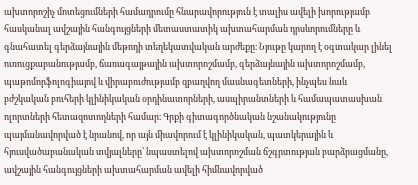ախտորոշիչ մոտեցումների համադրումը հնարավորություն է տալիս ավելի խորությամբ հասկանալ ավշային հանգույցների մետաստատիկ ախտահարման դրսևորումները և գնահատել գերձայնային մեթոդի տեղեկատվական արժեքը։ Նյութը կարող է օգտակար լինել ուռուցքաբանությամբ, ճառագայթային ախտորոշմամբ, գերձայնային ախտորոշմամբ, պաթոմորֆոլոգիայով և վիրաբուժությամբ զբաղվող մասնագետների, ինչպես նաև բժշկական բուհերի կլինիկական օրդինատորների, ասպիրանտների և համապատասխան ոլորտների հետազոտողների համար։ Գրքի գիտագործնական նշանակությունը պայմանավորված է նրանով, որ այն միավորում է կլինիկական, պատկերային և հյուսվածաբանական տվյալները՝ նպաստելով ախտորոշման ճշգրտության բարձրացմանը, ավշային հանգույցների ախտահարման ավելի հիմնավորված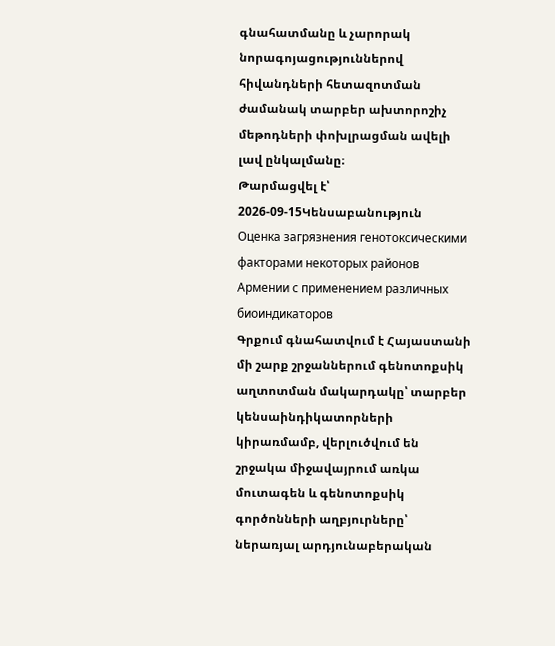գնահատմանը և չարորակ նորագոյացություններով հիվանդների հետազոտման ժամանակ տարբեր ախտորոշիչ մեթոդների փոխլրացման ավելի լավ ընկալմանը։
Թարմացվել է՝ 2026-09-15Կենսաբանություն
Оценка загрязнения генотоксическими факторами некоторых районов Армении с применением различных биоиндикаторов
Գրքում գնահատվում է Հայաստանի մի շարք շրջաններում գենոտոքսիկ աղտոտման մակարդակը՝ տարբեր կենսաինդիկատորների կիրառմամբ, վերլուծվում են շրջակա միջավայրում առկա մուտագեն և գենոտոքսիկ գործոնների աղբյուրները՝ ներառյալ արդյունաբերական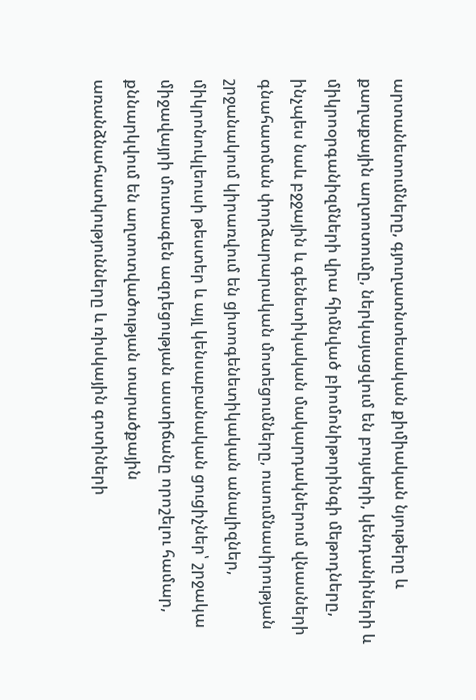արտանետումները, գյուղատնտեսական քիմիական նյութերը և քաղաքային աղտոտումը, ներկայացվում են բույսերի, կենդանիների և միկրոօրգանիզմների վրա հիմնված բիոմոնիթորինգի մեթոդները, ինչպես նաև բջջային և գենետիկական մակարդակներում վնասների գնահատման փորձարարական մոտեցումները, ուսումնասիրության շրջանակում կիրառվում են ցիտոգենետիկական անալիզներ, միկրոնուկլեուսի թեստեր և այլ կենսաբանական ցուցիչներ՝ շրջակա միջավայրի մուտագեն ազդեցության աստիճանը որոշելու համար, քննարկվում են աղտոտվածության տարածքային առանձնահատկությունները և ռիսկային գոտիների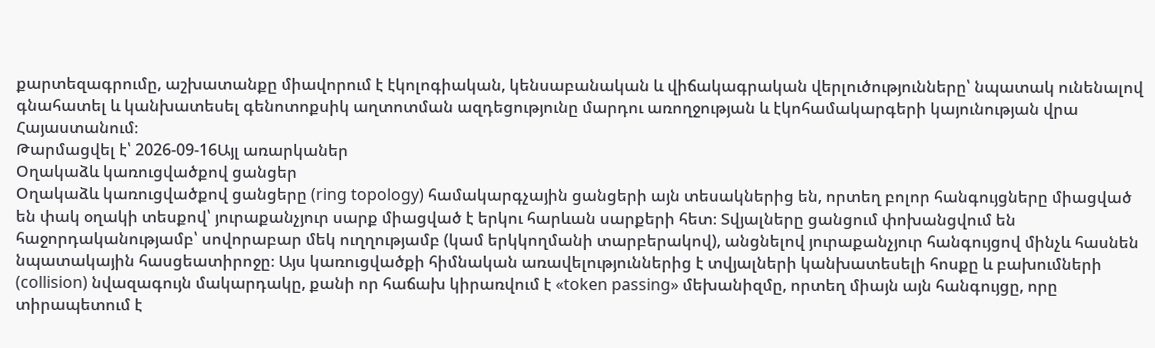քարտեզագրումը, աշխատանքը միավորում է էկոլոգիական, կենսաբանական և վիճակագրական վերլուծությունները՝ նպատակ ունենալով գնահատել և կանխատեսել գենոտոքսիկ աղտոտման ազդեցությունը մարդու առողջության և էկոհամակարգերի կայունության վրա Հայաստանում։
Թարմացվել է՝ 2026-09-16Այլ առարկաներ
Օղակաձև կառուցվածքով ցանցեր
Օղակաձև կառուցվածքով ցանցերը (ring topology) համակարգչային ցանցերի այն տեսակներից են, որտեղ բոլոր հանգույցները միացված են փակ օղակի տեսքով՝ յուրաքանչյուր սարք միացված է երկու հարևան սարքերի հետ։ Տվյալները ցանցում փոխանցվում են հաջորդականությամբ՝ սովորաբար մեկ ուղղությամբ (կամ երկկողմանի տարբերակով), անցնելով յուրաքանչյուր հանգույցով մինչև հասնեն նպատակային հասցեատիրոջը։ Այս կառուցվածքի հիմնական առավելություններից է տվյալների կանխատեսելի հոսքը և բախումների (collision) նվազագույն մակարդակը, քանի որ հաճախ կիրառվում է «token passing» մեխանիզմը, որտեղ միայն այն հանգույցը, որը տիրապետում է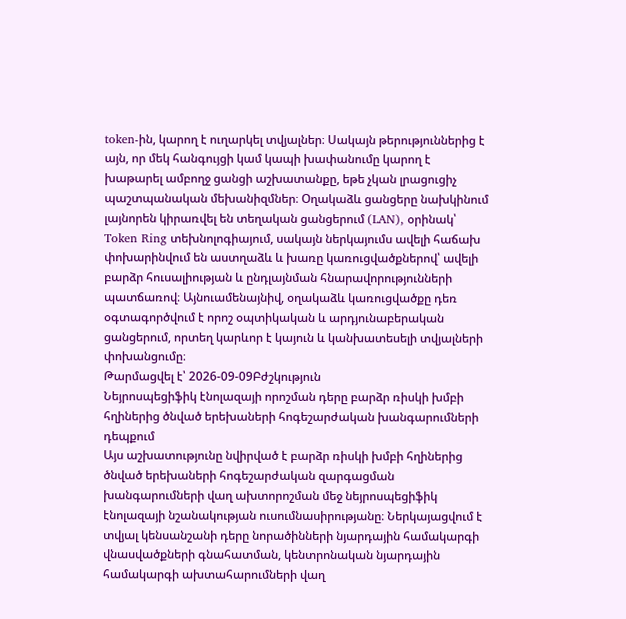token-ին, կարող է ուղարկել տվյալներ։ Սակայն թերություններից է այն, որ մեկ հանգույցի կամ կապի խափանումը կարող է խաթարել ամբողջ ցանցի աշխատանքը, եթե չկան լրացուցիչ պաշտպանական մեխանիզմներ։ Օղակաձև ցանցերը նախկինում լայնորեն կիրառվել են տեղական ցանցերում (LAN), օրինակ՝ Token Ring տեխնոլոգիայում, սակայն ներկայումս ավելի հաճախ փոխարինվում են աստղաձև և խառը կառուցվածքներով՝ ավելի բարձր հուսալիության և ընդլայնման հնարավորությունների պատճառով։ Այնուամենայնիվ, օղակաձև կառուցվածքը դեռ օգտագործվում է որոշ օպտիկական և արդյունաբերական ցանցերում, որտեղ կարևոր է կայուն և կանխատեսելի տվյալների փոխանցումը։
Թարմացվել է՝ 2026-09-09Բժշկություն
Նեյրոսպեցիֆիկ էնոլազայի որոշման դերը բարձր ռիսկի խմբի հղիներից ծնված երեխաների հոգեշարժական խանգարումների դեպքում
Այս աշխատությունը նվիրված է բարձր ռիսկի խմբի հղիներից ծնված երեխաների հոգեշարժական զարգացման խանգարումների վաղ ախտորոշման մեջ նեյրոսպեցիֆիկ էնոլազայի նշանակության ուսումնասիրությանը։ Ներկայացվում է տվյալ կենսանշանի դերը նորածինների նյարդային համակարգի վնասվածքների գնահատման, կենտրոնական նյարդային համակարգի ախտահարումների վաղ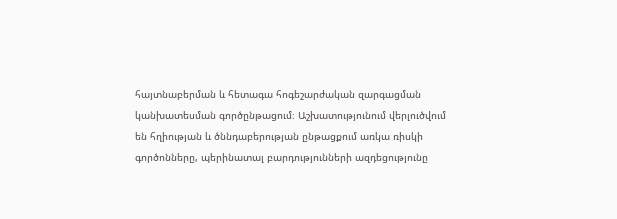հայտնաբերման և հետագա հոգեշարժական զարգացման կանխատեսման գործընթացում։ Աշխատությունում վերլուծվում են հղիության և ծննդաբերության ընթացքում առկա ռիսկի գործոնները, պերինատալ բարդությունների ազդեցությունը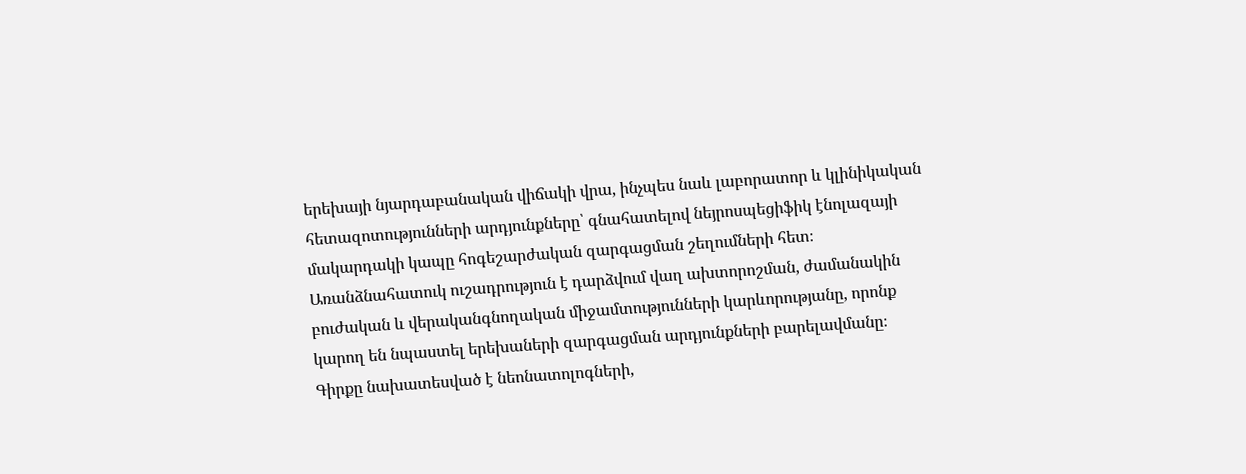երեխայի նյարդաբանական վիճակի վրա, ինչպես նաև լաբորատոր և կլինիկական հետազոտությունների արդյունքները՝ գնահատելով նեյրոսպեցիֆիկ էնոլազայի մակարդակի կապը հոգեշարժական զարգացման շեղումների հետ։ Առանձնահատուկ ուշադրություն է դարձվում վաղ ախտորոշման, ժամանակին բուժական և վերականգնողական միջամտությունների կարևորությանը, որոնք կարող են նպաստել երեխաների զարգացման արդյունքների բարելավմանը։ Գիրքը նախատեսված է նեոնատոլոգների,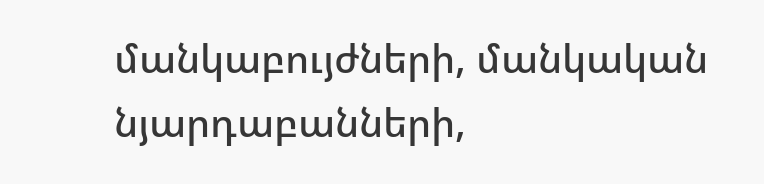մանկաբույժների, մանկական նյարդաբանների,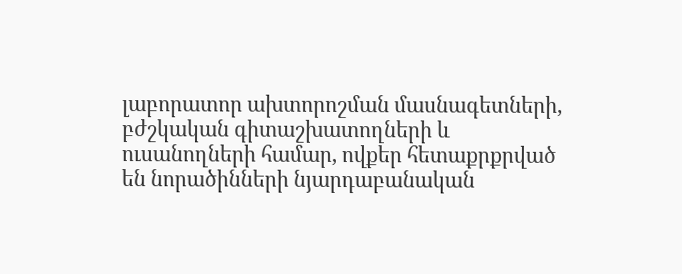լաբորատոր ախտորոշման մասնագետների, բժշկական գիտաշխատողների և ուսանողների համար, ովքեր հետաքրքրված են նորածինների նյարդաբանական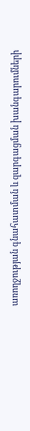առողջության գնահատման և զարգացման խանգարումների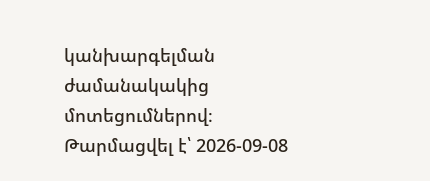կանխարգելման ժամանակակից մոտեցումներով։
Թարմացվել է՝ 2026-09-08